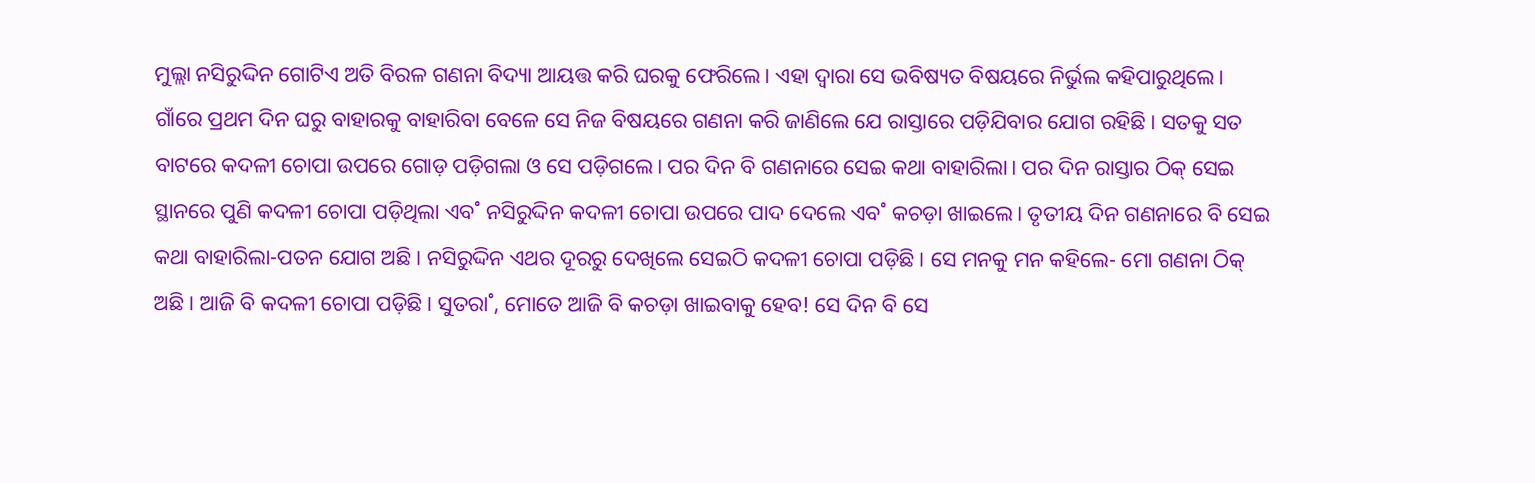ମୁଲ୍ଲା ନସିରୁଦ୍ଦିନ ଗୋଟିଏ ଅତି ବିରଳ ଗଣନା ବିଦ୍ୟା ଆୟତ୍ତ କରି ଘରକୁ ଫେରିଲେ। ଏହା ଦ୍ବାରା ସେ ଭବିଷ୍ୟତ ବିଷୟରେ ନିର୍ଭୁଲ କହିପାରୁଥିଲେ। ଗାଁରେ ପ୍ରଥମ ଦିନ ଘରୁ ବାହାରକୁ ବାହାରିବା ବେଳେ ସେ ନିଜ ବିଷୟରେ ଗଣନା କରି ଜାଣିଲେ ଯେ ରାସ୍ତାରେ ପଡ଼ିଯିବାର ଯୋଗ ରହିଛି। ସତକୁ ସତ ବାଟରେ କଦଳୀ ଚୋପା ଉପରେ ଗୋଡ଼ ପଡ଼ିଗଲା ଓ ସେ ପଡ଼ିଗଲେ। ପର ଦିନ ବି ଗଣନାରେ ସେଇ କଥା ବାହାରିଲା। ପର ଦିନ ରାସ୍ତାର ଠିକ୍‌ ସେଇ ସ୍ଥାନରେ ପୁଣି କଦଳୀ ଚୋପା ପଡ଼ିଥିଲା ଏବ˚ ନସିରୁଦ୍ଦିନ କଦଳୀ ଚୋପା ଉପରେ ପାଦ ଦେଲେ ଏବ˚ କଚଡ଼ା ଖାଇଲେ। ତୃତୀୟ ଦିନ ଗଣନାରେ ବି ସେଇ କଥା ବାହାରିଲା-ପତନ ଯୋଗ ଅଛି। ନସିରୁଦ୍ଦିନ ଏଥର ଦୂରରୁ ଦେଖିଲେ ସେଇଠି କଦଳୀ ଚୋପା ପଡ଼ିଛି। ସେ ମନକୁ ମନ କହିଲେ- ମୋ ଗଣନା ଠିକ୍‌ ଅଛି। ଆଜି ବି କଦଳୀ ଚୋପା ପଡ଼ିଛି। ସୁତରା˚, ମୋତେ ଆଜି ବି କଚଡ଼ା ଖାଇବାକୁ ହେବ! ସେ ଦିନ ବି ସେ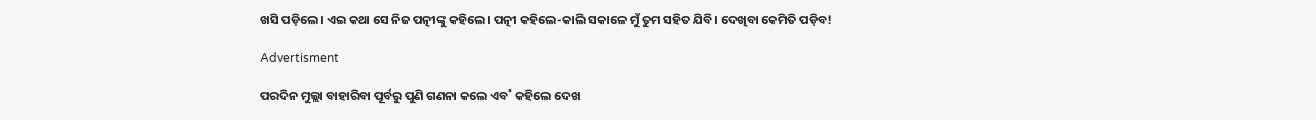ଖସି ପଡ଼ିଲେ। ଏଇ କଥା ସେ ନିଜ ପତ୍ନୀଙ୍କୁ କହିଲେ। ପତ୍ନୀ କହିଲେ-କାଲି ସକାଳେ ମୁଁ ତୁମ ସହିତ ଯିବି। ଦେଖିବା କେମିତି ପଡ଼ିବ!

Advertisment

ପରଦିନ ମୁଲ୍ଲା ବାହାରିବା ପୂର୍ବରୁ ପୁଣି ଗଣନା କଲେ ଏବ˚ କହିଲେ ଦେଖ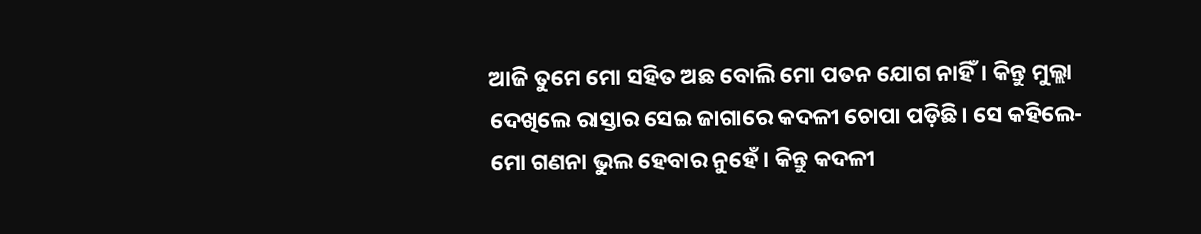ଆଜି ତୁମେ ମୋ ସହିତ ଅଛ ବୋଲି ମୋ ପତନ ଯୋଗ ନାହିଁ। କିନ୍ତୁ ମୁଲ୍ଲା ଦେଖିଲେ ରାସ୍ତାର ସେଇ ଜାଗାରେ କଦଳୀ ଚୋପା ପଡ଼ିଛି। ସେ କହିଲେ- ମୋ ଗଣନା ଭୁଲ ହେବାର ନୁହେଁ। କିନ୍ତୁ କଦଳୀ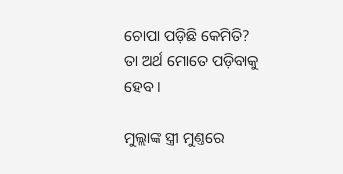ଚୋପା ପଡ଼ିଛି କେମିତି? ତା ଅର୍ଥ ମୋତେ ପଡ଼ିବାକୁ ହେବ ।

ମୁଲ୍ଲାଙ୍କ ସ୍ତ୍ରୀ ମୁଣ୍ତରେ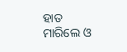ହାତ ମାରିଲେ ଓ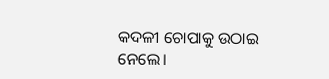କଦଳୀ ଚୋପାକୁ ଉଠାଇ ନେଲେ।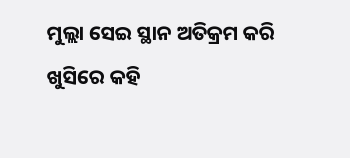ମୁଲ୍ଲା ସେଇ ସ୍ଥାନ ଅତିକ୍ରମ କରି ଖୁସିରେ କହି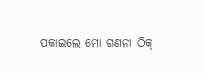ପକାଇଲେ ମୋ ଗଣନା ଠିକ୍‌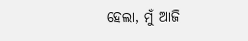ହେଲା, ମୁଁ ଆଜି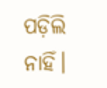ପଡ଼ିଲି ନାହିଁ।